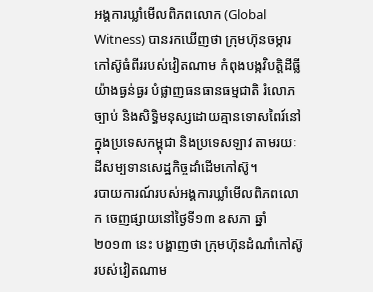អង្គការឃ្លាំមើលពិភពលោក (Global Witness) បានរកឃើញថា ក្រុមហ៊ុនចម្ការកៅស៊ូធំពីររបស់វៀតណាម កំពុងបង្កវិបត្តិដីធ្លីយ៉ាងធ្ងន់ធ្ងរ បំផ្លាញធនធានធម្មជាតិ រំលោភច្បាប់ និងសិទ្ធិមនុស្សដោយគ្មានទោសពៃរ៍នៅក្នុងប្រទេសកម្ពុជា និងប្រទេសឡាវ តាមរយៈដីសម្បទានសេដ្ឋកិច្ចដាំដើមកៅស៊ូ។
របាយការណ៍របស់អង្គការឃ្លាំមើលពិភពលោក ចេញផ្សាយនៅថ្ងៃទី១៣ ឧសភា ឆ្នាំ២០១៣ នេះ បង្ហាញថា ក្រុមហ៊ុនដំណាំកៅស៊ូរបស់វៀតណាម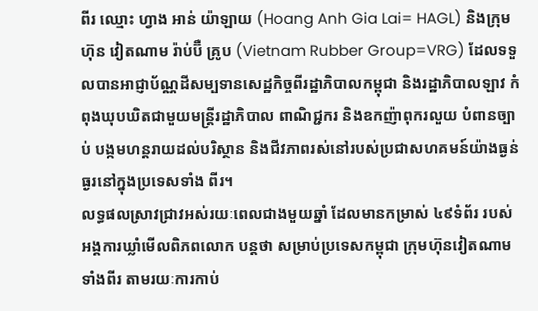ពីរ ឈ្មោះ ហ្វាង អាន់ យ៉ាឡាយ (Hoang Anh Gia Lai= HAGL) និងក្រុមហ៊ុន វៀតណាម រ៉ាប់ប៊ឺ គ្រូប (Vietnam Rubber Group=VRG) ដែលទទួលបានអាជ្ញាប័ណ្ណដីសម្បទានសេដ្ឋកិច្ចពីរដ្ឋាភិបាលកម្ពុជា និងរដ្ឋាភិបាលឡាវ កំពុងឃុបឃិតជាមួយមន្ត្រីរដ្ឋាភិបាល ពាណិជ្ជករ និងឧកញ៉ាពុករលួយ បំពានច្បាប់ បង្កមហន្តរាយដល់បរិស្ថាន និងជីវភាពរស់នៅរបស់ប្រជាសហគមន៍យ៉ាងធ្ងន់ធ្ងរនៅក្នុងប្រទេសទាំង ពីរ។
លទ្ធផលស្រាវជ្រាវអស់រយៈពេលជាងមួយឆ្នាំ ដែលមានកម្រាស់ ៤៩ទំព័រ របស់អង្គការឃ្លាំមើលពិភពលោក បន្តថា សម្រាប់ប្រទេសកម្ពុជា ក្រុមហ៊ុនវៀតណាម ទាំងពីរ តាមរយៈការកាប់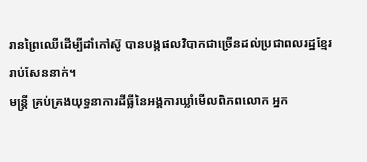រានព្រៃឈើដើម្បីដាំកៅស៊ូ បានបង្កផលវិបាកជាច្រើនដល់ប្រជាពលរដ្ឋខ្មែររាប់សែននាក់។
មន្ត្រី គ្រប់គ្រងយុទ្ធនាការដីធ្លីនៃអង្គការឃ្លាំមើលពិភពលោក អ្នក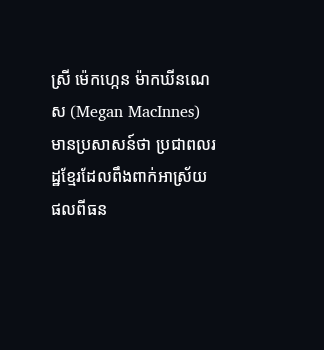ស្រី ម៉េកហ្កេន ម៉ាកឃីនណេស (Megan MacInnes) មានប្រសាសន៍ថា ប្រជាពលរដ្ឋខ្មែរដែលពឹងពាក់អាស្រ័យផលពីធន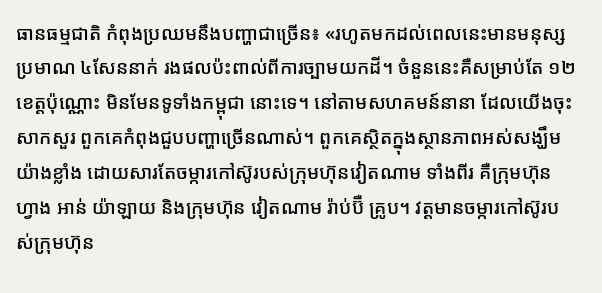ធានធម្មជាតិ កំពុងប្រឈមនឹងបញ្ហាជាច្រើន៖ «រហូតមកដល់ពេលនេះមានមនុស្សប្រមាណ ៤សែននាក់ រងផលប៉ះពាល់ពីការច្បាមយកដី។ ចំនួននេះគឺសម្រាប់តែ ១២ខេត្តប៉ុណ្ណោះ មិនមែនទូទាំងកម្ពុជា នោះទេ។ នៅតាមសហគមន៍នានា ដែលយើងចុះសាកសួរ ពួកគេកំពុងជួបបញ្ហាច្រើនណាស់។ ពួកគេស្ថិតក្នុងស្ថានភាពអស់សង្ឃឹមយ៉ាងខ្លាំង ដោយសារតែចម្ការកៅស៊ូរបស់ក្រុមហ៊ុនវៀតណាម ទាំងពីរ គឺក្រុមហ៊ុន ហ្វាង អាន់ យ៉ាឡាយ និងក្រុមហ៊ុន វៀតណាម រ៉ាប់ប៊ឺ គ្រូប។ វត្តមានចម្ការកៅស៊ូរបស់ក្រុមហ៊ុន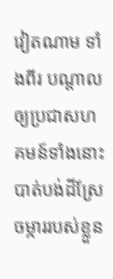វៀតណាម ទាំងពីរ បណ្ដាលឲ្យប្រជាសហគមន៍ទាំងនោះបាត់បង់ដីស្រែចម្ការរបស់ខ្លួន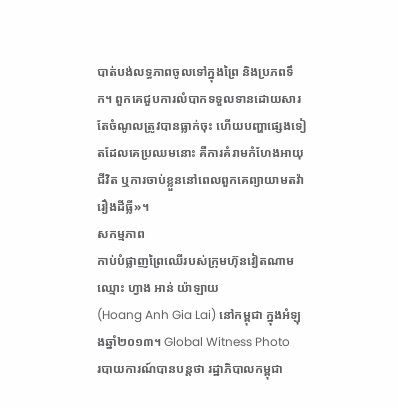បាត់បង់លទ្ធភាពចូលទៅក្នុងព្រៃ និងប្រភពទឹក។ ពួកគេជួបការលំបាកទទួលទានដោយសារតែចំណូលត្រូវបានធ្លាក់ចុះ ហើយបញ្ហាផ្សេងទៀតដែលគេប្រឈមនោះ គឺការគំរាមកំហែងអាយុជីវិត ឬការចាប់ខ្លួននៅពេលពួកគេព្យាយាមតវ៉ារឿងដីធ្លី»។
សកម្មភាព
កាប់បំផ្លាញព្រៃឈើរបស់ក្រុមហ៊ុនវៀតណាម ឈ្មោះ ហ្វាង អាន់ យ៉ាឡាយ
(Hoang Anh Gia Lai) នៅកម្ពុជា ក្នុងអំឡុងឆ្នាំ២០១៣។ Global Witness Photo
របាយការណ៍បានបន្តថា រដ្ឋាភិបាលកម្ពុជា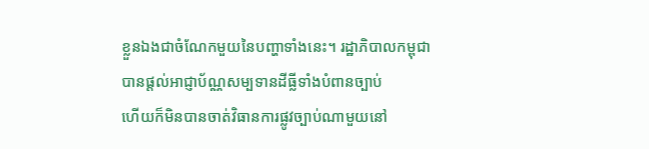ខ្លួនឯងជាចំណែកមួយនៃបញ្ហាទាំងនេះ។ រដ្ឋាភិបាលកម្ពុជា
បានផ្ដល់អាជ្ញាប័ណ្ណសម្បទានដីធ្លីទាំងបំពានច្បាប់
ហើយក៏មិនបានចាត់វិធានការផ្លូវច្បាប់ណាមួយនៅ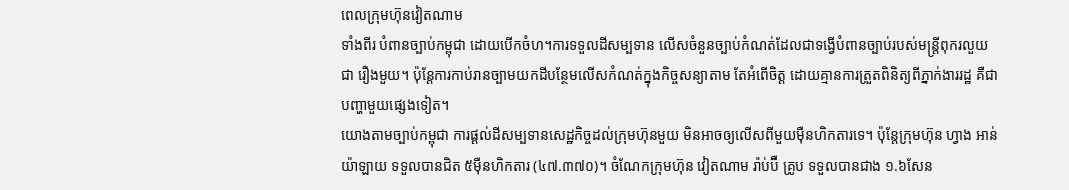ពេលក្រុមហ៊ុនវៀតណាម
ទាំងពីរ បំពានច្បាប់កម្ពុជា ដោយបើកចំហ។ការទទួលដីសម្បទាន លើសចំនួនច្បាប់កំណត់ដែលជាទង្វើបំពានច្បាប់របស់មន្ត្រីពុករលួយជា រឿងមួយ។ ប៉ុន្តែការកាប់រានច្បាមយកដីបន្ថែមលើសកំណត់ក្នុងកិច្ចសន្យាតាម តែអំពើចិត្ត ដោយគ្មានការត្រួតពិនិត្យពីភ្នាក់ងាររដ្ឋ គឺជាបញ្ហាមួយផ្សេងទៀត។
យោងតាមច្បាប់កម្ពុជា ការផ្ដល់ដីសម្បទានសេដ្ឋកិច្ចដល់ក្រុមហ៊ុនមួយ មិនអាចឲ្យលើសពីមួយម៉ឺនហិកតារទេ។ ប៉ុន្តែក្រុមហ៊ុន ហ្វាង អាន់ យ៉ាឡាយ ទទួលបានជិត ៥ម៉ឺនហិកតារ (៤៧.៣៧០)។ ចំណែកក្រុមហ៊ុន វៀតណាម រ៉ាប់ប៊ឺ គ្រូប ទទួលបានជាង ១.៦សែន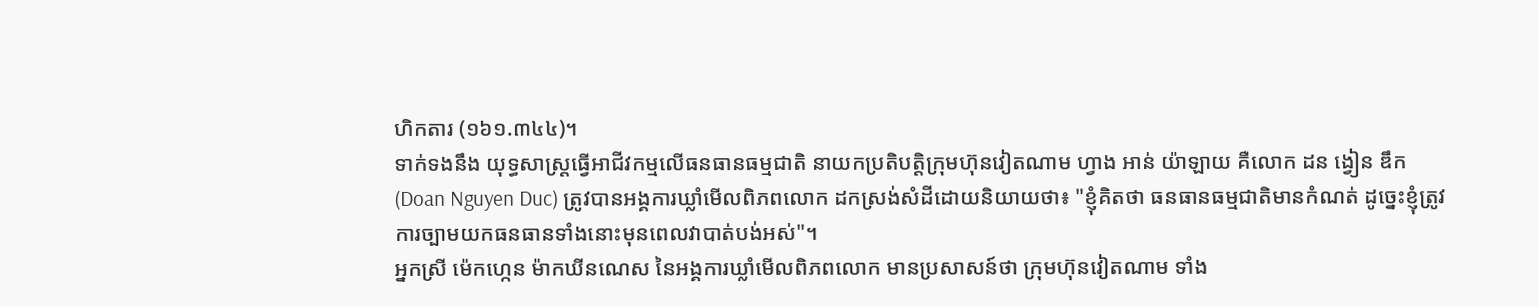ហិកតារ (១៦១.៣៤៤)។
ទាក់ទងនឹង យុទ្ធសាស្ត្រធ្វើអាជីវកម្មលើធនធានធម្មជាតិ នាយកប្រតិបត្តិក្រុមហ៊ុនវៀតណាម ហ្វាង អាន់ យ៉ាឡាយ គឺលោក ដន ង្វៀន ឌឹក (Doan Nguyen Duc) ត្រូវបានអង្គការឃ្លាំមើលពិភពលោក ដកស្រង់សំដីដោយនិយាយថា៖ "ខ្ញុំគិតថា ធនធានធម្មជាតិមានកំណត់ ដូច្នេះខ្ញុំត្រូវការច្បាមយកធនធានទាំងនោះមុនពេលវាបាត់បង់អស់"។
អ្នកស្រី ម៉េកហ្កេន ម៉ាកឃីនណេស នៃអង្គការឃ្លាំមើលពិភពលោក មានប្រសាសន៍ថា ក្រុមហ៊ុនវៀតណាម ទាំង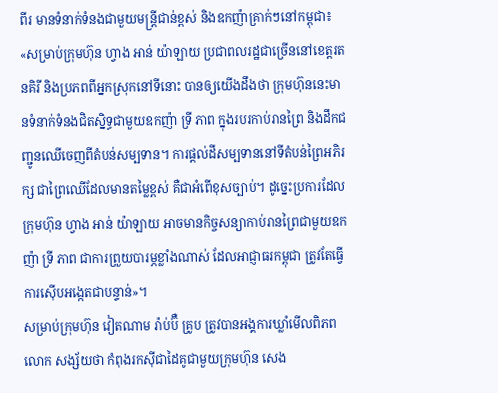ពីរ មានទំនាក់ទំនងជាមួយមន្ត្រីជាន់ខ្ពស់ និងឧកញ៉ាគ្រាក់ៗនៅកម្ពុជា៖ «សម្រាប់ក្រុមហ៊ុន ហ្វាង អាន់ យ៉ាឡាយ ប្រជាពលរដ្ឋជាច្រើននៅខេត្តរតនគិរី និងប្រភពពីអ្នកស្រុកនៅទីនោះ បានឲ្យយើងដឹងថា ក្រុមហ៊ុននេះមានទំនាក់ទំនងជិតស្និទ្ធជាមួយឧកញ៉ា ទ្រី ភាព ក្នុងរបរកាប់រានព្រៃ និងដឹកជញ្ជូនឈើចេញពីតំបន់សម្បទាន។ ការផ្ដល់ដីសម្បទាននៅទីតំបន់ព្រៃអភិរក្ស ជាព្រៃឈើដែលមានតម្លៃខ្ពស់ គឺជាអំពើខុសច្បាប់។ ដូច្នេះប្រការដែលក្រុមហ៊ុន ហ្វាង អាន់ យ៉ាឡាយ អាចមានកិច្ចសន្យាកាប់រានព្រៃជាមួយឧកញ៉ា ទ្រី ភាព ជាការព្រួយបារម្ភខ្លាំងណាស់ ដែលអាជ្ញាធរកម្ពុជា ត្រូវតែធ្វើការស៊ើបអង្កេតជាបន្ទាន់»។
សម្រាប់ក្រុមហ៊ុន វៀតណាម រ៉ាប់ប៊ឺ គ្រូប ត្រូវបានអង្គការឃ្លាំមើលពិភពលោក សង្ស័យថា កំពុងរកស៊ីជាដៃគូជាមួយក្រុមហ៊ុន សេង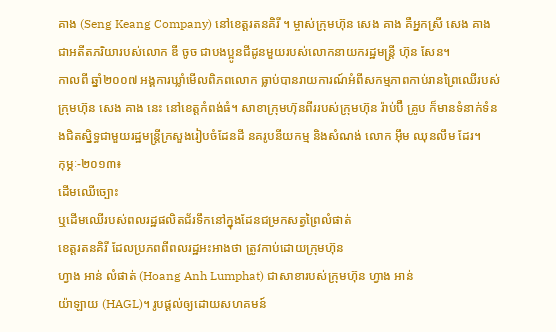គាង (Seng Keang Company) នៅខេត្តរតនគិរី ។ ម្ចាស់ក្រុមហ៊ុន សេង គាង គឺអ្នកស្រី សេង គាង ជាអតីតភរិយារបស់លោក ឌី ចូច ជាបងប្អូនជីដូនមួយរបស់លោកនាយករដ្ឋមន្ត្រី ហ៊ុន សែន។
កាលពី ឆ្នាំ២០០៧ អង្គការឃ្លាំមើលពិភពលោក ធ្លាប់បានរាយការណ៍អំពីសកម្មភាពកាប់រានព្រៃឈើរបស់ក្រុមហ៊ុន សេង គាង នេះ នៅខេត្តកំពង់ធំ។ សាខាក្រុមហ៊ុនពីររបស់ក្រុមហ៊ុន រ៉ាប់ប៊ឺ គ្រូប ក៏មានទំនាក់ទំនងជិតស្និទ្ធជាមួយរដ្ឋមន្ត្រីក្រសួងរៀបចំដែនដី នគរូបនីយកម្ម និងសំណង់ លោក អ៊ឹម ឈុនលឹម ដែរ។
កុម្ភៈ-២០១៣៖
ដើមឈើច្បោះ
ឬដើមឈើរបស់ពលរដ្ឋផលិតជ័រទឹកនៅក្នុងដែនជម្រកសត្វព្រៃលំផាត់
ខេត្តរតនគិរី ដែលប្រភពពីពលរដ្ឋអះអាងថា ត្រូវកាប់ដោយក្រុមហ៊ុន
ហ្វាង អាន់ លំផាត់ (Hoang Anh Lumphat) ជាសាខារបស់ក្រុមហ៊ុន ហ្វាង អាន់
យ៉ាឡាយ (HAGL)។ រូបផ្ដល់ឲ្យដោយសហគមន៍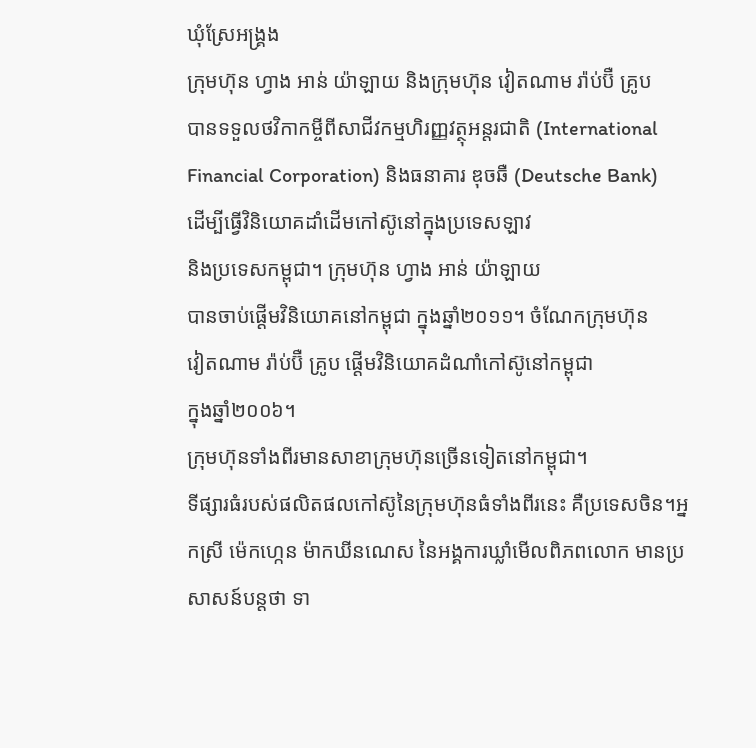ឃុំស្រែអង្គ្រង
ក្រុមហ៊ុន ហ្វាង អាន់ យ៉ាឡាយ និងក្រុមហ៊ុន វៀតណាម រ៉ាប់ប៊ឺ គ្រូប
បានទទួលថវិកាកម្ចីពីសាជីវកម្មហិរញ្ញវត្ថុអន្តរជាតិ (International
Financial Corporation) និងធនាគារ ឌុចឆឺ (Deutsche Bank)
ដើម្បីធ្វើវិនិយោគដាំដើមកៅស៊ូនៅក្នុងប្រទេសឡាវ
និងប្រទេសកម្ពុជា។ ក្រុមហ៊ុន ហ្វាង អាន់ យ៉ាឡាយ
បានចាប់ផ្ដើមវិនិយោគនៅកម្ពុជា ក្នុងឆ្នាំ២០១១។ ចំណែកក្រុមហ៊ុន
វៀតណាម រ៉ាប់ប៊ឺ គ្រូប ផ្ដើមវិនិយោគដំណាំកៅស៊ូនៅកម្ពុជា
ក្នុងឆ្នាំ២០០៦។
ក្រុមហ៊ុនទាំងពីរមានសាខាក្រុមហ៊ុនច្រើនទៀតនៅកម្ពុជា។
ទីផ្សារធំរបស់ផលិតផលកៅស៊ូនៃក្រុមហ៊ុនធំទាំងពីរនេះ គឺប្រទេសចិន។អ្នកស្រី ម៉េកហ្កេន ម៉ាកឃីនណេស នៃអង្គការឃ្លាំមើលពិភពលោក មានប្រសាសន៍បន្តថា ទា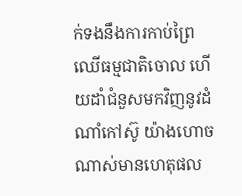ក់ទងនឹងការកាប់ព្រៃឈើធម្មជាតិចោល ហើយដាំជំនួសមកវិញនូវដំណាំកៅស៊ូ យ៉ាងហោចណាស់មានហេតុផល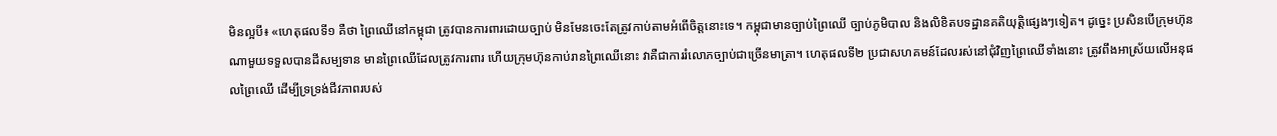មិនល្អបី៖ «ហេតុផលទី១ គឺថា ព្រៃឈើនៅកម្ពុជា ត្រូវបានការពារដោយច្បាប់ មិនមែនចេះតែត្រូវកាប់តាមអំពើចិត្តនោះទេ។ កម្ពុជាមានច្បាប់ព្រៃឈើ ច្បាប់ភូមិបាល និងលិខិតបទដ្ឋានគតិយុត្តិផ្សេងៗទៀត។ ដូច្នេះ ប្រសិនបើក្រុមហ៊ុនណាមួយទទួលបានដីសម្បទាន មានព្រៃឈើដែលត្រូវការពារ ហើយក្រុមហ៊ុនកាប់រានព្រៃឈើនោះ វាគឺជាការរំលោភច្បាប់ជាច្រើនមាត្រា។ ហេតុផលទី២ ប្រជាសហគមន៍ដែលរស់នៅជុំវិញព្រៃឈើទាំងនោះ ត្រូវពឹងអាស្រ័យលើអនុផលព្រៃឈើ ដើម្បីទ្រទ្រង់ជីវភាពរបស់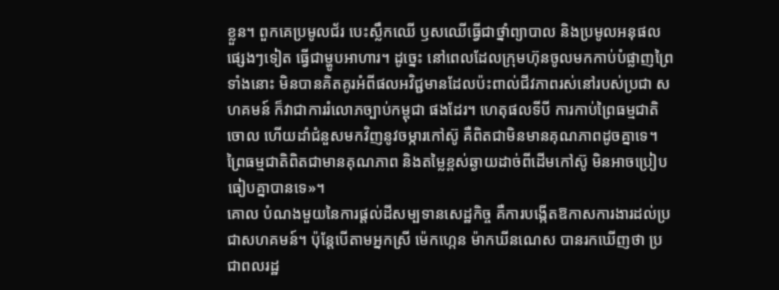ខ្លួន។ ពួកគេប្រមូលជ័រ បេះស្លឹកឈើ ឫសឈើធ្វើជាថ្នាំព្យាបាល និងប្រមូលអនុផលផ្សេងៗទៀត ធ្វើជាម្ហូបអាហារ។ ដូច្នេះ នៅពេលដែលក្រុមហ៊ុនចូលមកកាប់បំផ្លាញព្រៃទាំងនោះ មិនបានគិតគូរអំពីផលអវិជ្ជមានដែលប៉ះពាល់ជីវភាពរស់នៅរបស់ប្រជា សហគមន៍ ក៏វាជាការរំលោភច្បាប់កម្ពុជា ផងដែរ។ ហេតុផលទីបី ការកាប់ព្រៃធម្មជាតិចោល ហើយដាំជំនួសមកវិញនូវចម្ការកៅស៊ូ គឺពិតជាមិនមានគុណភាពដូចគ្នាទេ។ ព្រៃធម្មជាតិពិតជាមានគុណភាព និងតម្លៃខ្ពស់ឆ្ងាយដាច់ពីដើមកៅស៊ូ មិនអាចប្រៀបធៀបគ្នាបានទេ»។
គោល បំណងមួយនៃការផ្ដល់ដីសម្បទានសេដ្ឋកិច្ច គឺការបង្កើតឱកាសការងារដល់ប្រជាសហគមន៍។ ប៉ុន្តែបើតាមអ្នកស្រី ម៉េកហ្កេន ម៉ាកឃីនណេស បានរកឃើញថា ប្រជាពលរដ្ឋ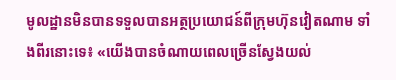មូលដ្ឋានមិនបានទទួលបានអត្ថប្រយោជន៍ពីក្រុមហ៊ុនវៀតណាម ទាំងពីរនោះទេ៖ «យើងបានចំណាយពេលច្រើនស្វែងយល់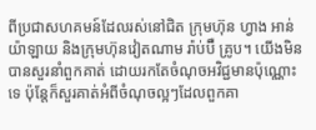ពីប្រជាសហគមន៍ដែលរស់នៅជិត ក្រុមហ៊ុន ហ្វាង អាន់ យ៉ាឡាយ និងក្រុមហ៊ុនវៀតណាម រ៉ាប់ប៊ឺ គ្រូប។ យើងមិនបានសួរនាំពួកគាត់ ដោយរកតែចំណុចអវិជ្ជមានប៉ុណ្ណោះទេ ប៉ុន្តែក៏សួរគាត់អំពីចំណុចល្អៗដែលពួកគា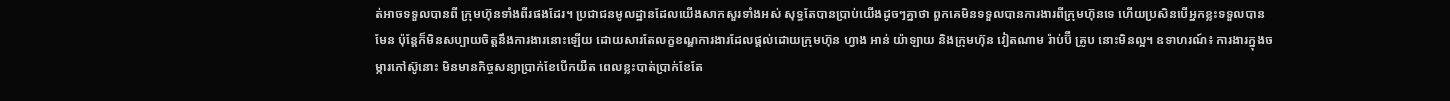ត់អាចទទួលបានពី ក្រុមហ៊ុនទាំងពីរផងដែរ។ ប្រជាជនមូលដ្ឋានដែលយើងសាកសួរទាំងអស់ សុទ្ធតែបានប្រាប់យើងដូចៗគ្នាថា ពួកគេមិនទទួលបានការងារពីក្រុមហ៊ុនទេ ហើយប្រសិនបើអ្នកខ្លះទទួលបានមែន ប៉ុន្តែក៏មិនសប្បាយចិត្តនឹងការងារនោះឡើយ ដោយសារតែលក្ខខណ្ឌការងារដែលផ្ដល់ដោយក្រុមហ៊ុន ហ្វាង អាន់ យ៉ាឡាយ និងក្រុមហ៊ុន វៀតណាម រ៉ាប់ប៊ឺ គ្រូប នោះមិនល្អ។ ឧទាហរណ៍៖ ការងារក្នុងចម្ការកៅស៊ូនោះ មិនមានកិច្ចសន្យាប្រាក់ខែបើកយឺត ពេលខ្លះបាត់ប្រាក់ខែតែ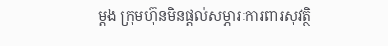ម្ដង ក្រុមហ៊ុនមិនផ្ដល់សម្ភារៈការពារសុវត្ថិ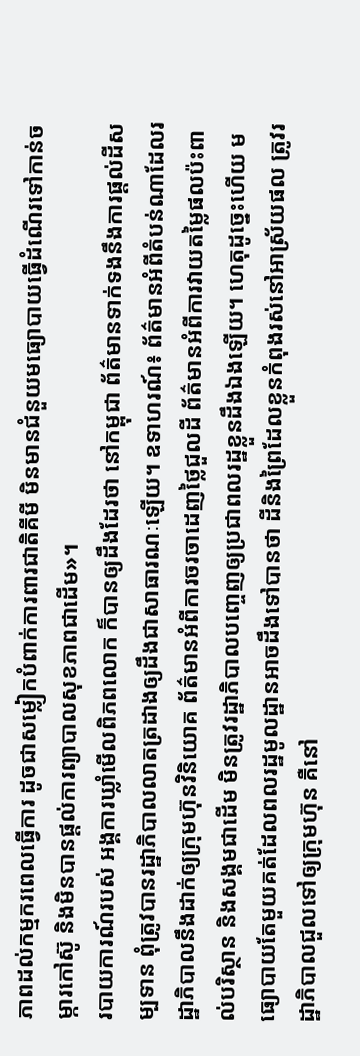ភាពដល់កម្មករពេលធ្វើការ ដូចជាសម្លៀកបំពាក់ការពារជាតិគីមី មិនមានជំនួយមធ្យោបាយធ្វើដំណើរទៅកាន់ចម្ការកៅស៊ូ និងមិនបានផ្ដល់ការព្យាបាលសុខភាពជាដើម»។
របាយការណ៍របស់ អង្គការឃ្លាំមើលពិភពលោក ក៏បានឲ្យដឹងដែរថា នៅកម្ពុជា ព័ត៌មានទាក់ទងនឹងការផ្ដល់ដីសម្បទាន ពុំត្រូវបានរដ្ឋាភិបាលលាតត្រដាងឲ្យដឹងជាសាធារណៈឡើយ។ ឧទាហរណ៍៖ ព័ត៌មានអំពីតំបន់ណាដែលរដ្ឋាភិបាលនឹងដាក់ឲ្យក្រុមហ៊ុនវិនិយោគ ព័ត៌មានអំពីការចរចាដេញថ្លៃជួលដី ព័ត៌មានអំពីការវាយតម្លៃផលប៉ះពាល់បរិស្ថាន និងសង្គមជាដើម មិនត្រូវរដ្ឋាភិបាលបញ្ចេញឲ្យប្រជាពលរដ្ឋខ្លួនដឹងឯងឡើយ។ ហេតុដូច្នេះហើយ មធ្យោបាយតែមួយគត់ដែលពលរដ្ឋមូលដ្ឋានអាចដឹងទៅបានថា ដីនិងព្រៃដែលខ្លួនកំពុងរស់នៅអាស្រ័យផល ត្រូវរដ្ឋាភិបាលជួលទៅឲ្យក្រុមហ៊ុន គឺនៅ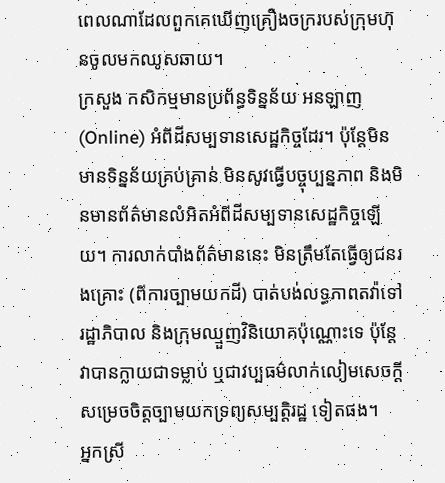ពេលណាដែលពួកគេឃើញគ្រឿងចក្ររបស់ក្រុមហ៊ុនចូលមកឈូសឆាយ។
ក្រសួង កសិកម្មមានប្រព័ន្ធទិន្នន័យ អនឡាញ (Online) អំពីដីសម្បទានសេដ្ឋកិច្ចដែរ។ ប៉ុន្តែមិនមានទិន្នន័យគ្រប់គ្រាន់ មិនសូវធ្វើបច្ចុប្បន្នភាព និងមិនមានព័ត៌មានលំអិតអំពីដីសម្បទានសេដ្ឋកិច្ចឡើយ។ ការលាក់បាំងព័ត៌មាននេះ មិនត្រឹមតែធ្វើឲ្យជនរងគ្រោះ (ពីការច្បាមយកដី) បាត់បង់លទ្ធភាពតវ៉ាទៅរដ្ឋាភិបាល និងក្រុមឈ្មួញវិនិយោគប៉ុណ្ណោះទេ ប៉ុន្តែវាបានក្លាយជាទម្លាប់ ឬជាវប្បធម៌លាក់លៀមសេចក្ដីសម្រេចចិត្តច្បាមយកទ្រព្យសម្បត្តិរដ្ឋ ទៀតផង។
អ្នកស្រី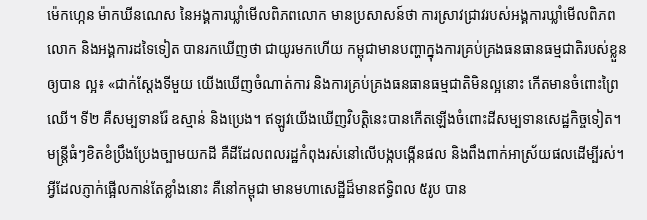ម៉េកហ្កេន ម៉ាកឃីនណេស នៃអង្គការឃ្លាំមើលពិភពលោក មានប្រសាសន៍ថា ការស្រាវជ្រាវរបស់អង្គការឃ្លាំមើលពិភពលោក និងអង្គការដទៃទៀត បានរកឃើញថា ជាយូរមកហើយ កម្ពុជាមានបញ្ហាក្នុងការគ្រប់គ្រងធនធានធម្មជាតិរបស់ខ្លួនឲ្យបាន ល្អ៖ «ជាក់ស្ដែងទីមួយ យើងឃើញចំណាត់ការ និងការគ្រប់គ្រងធនធានធម្មជាតិមិនល្អនោះ កើតមានចំពោះព្រៃឈើ។ ទី២ គឺសម្បទានរ៉ែ ឧស្មាន់ និងប្រេង។ ឥឡូវយើងឃើញវិបត្តិនេះបានកើតឡើងចំពោះដីសម្បទានសេដ្ឋកិច្ចទៀត។ មន្ត្រីធំៗខិតខំប្រឹងប្រែងច្បាមយកដី គឺដីដែលពលរដ្ឋកំពុងរស់នៅលើបង្កបង្កើនផល និងពឹងពាក់អាស្រ័យផលដើម្បីរស់។ អ្វីដែលភ្ញាក់ផ្អើលកាន់តែខ្លាំងនោះ គឺនៅកម្ពុជា មានមហាសេដ្ឋីដ៏មានឥទ្ធិពល ៥រូប បាន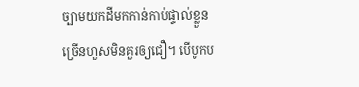ច្បាមយកដីមកកាន់កាប់ផ្ទាល់ខ្លួនច្រើនហួសមិនគួរឲ្យជឿ។ បើបូកប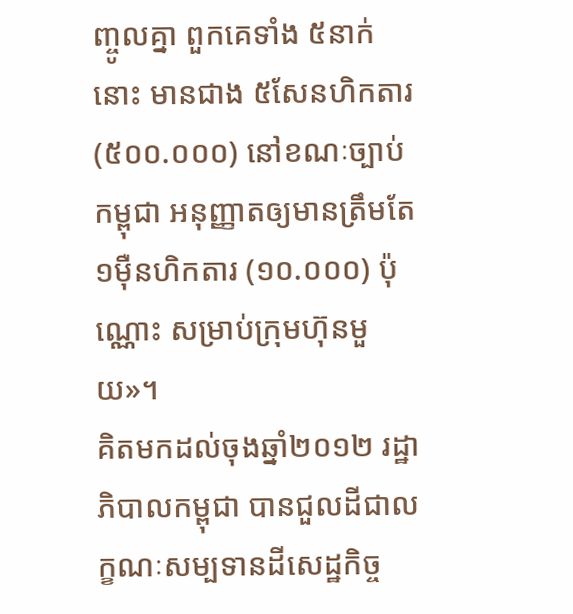ញ្ចូលគ្នា ពួកគេទាំង ៥នាក់នោះ មានជាង ៥សែនហិកតារ (៥០០.០០០) នៅខណៈច្បាប់កម្ពុជា អនុញ្ញាតឲ្យមានត្រឹមតែ ១ម៉ឺនហិកតារ (១០.០០០) ប៉ុណ្ណោះ សម្រាប់ក្រុមហ៊ុនមួយ»។
គិតមកដល់ចុងឆ្នាំ២០១២ រដ្ឋាភិបាលកម្ពុជា បានជួលដីជាលក្ខណៈសម្បទានដីសេដ្ឋកិច្ច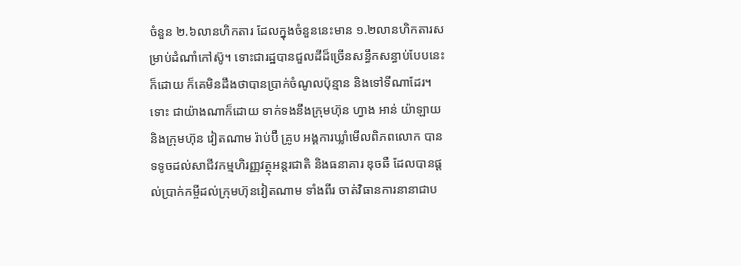ចំនួន ២.៦លានហិកតារ ដែលក្នុងចំនួននេះមាន ១.២លានហិកតារសម្រាប់ដំណាំកៅស៊ូ។ ទោះជារដ្ឋបានជួលដីដ៏ច្រើនសន្ធឹកសន្ធាប់បែបនេះក៏ដោយ ក៏គេមិនដឹងថាបានប្រាក់ចំណូលប៉ុន្មាន និងទៅទីណាដែរ។
ទោះ ជាយ៉ាងណាក៏ដោយ ទាក់ទងនឹងក្រុមហ៊ុន ហ្វាង អាន់ យ៉ាឡាយ និងក្រុមហ៊ុន វៀតណាម រ៉ាប់ប៊ឺ គ្រូប អង្គការឃ្លាំមើលពិភពលោក បានទទូចដល់សាជីវកម្មហិរញ្ញវត្ថុអន្តរជាតិ និងធនាគារ ឌុចឆឺ ដែលបានផ្ដល់ប្រាក់កម្ចីដល់ក្រុមហ៊ុនវៀតណាម ទាំងពីរ ចាត់វិធានការនានាជាប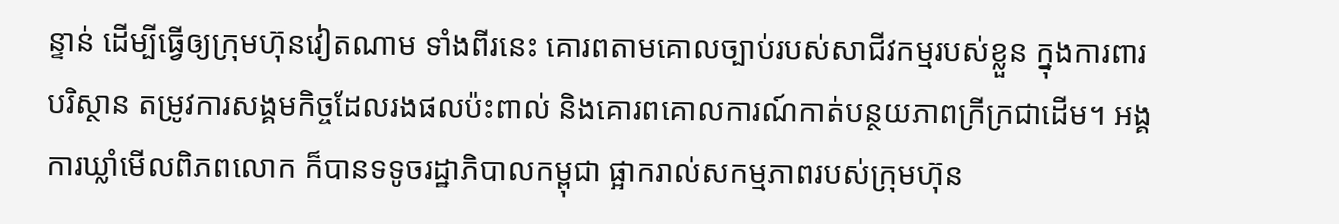ន្ទាន់ ដើម្បីធ្វើឲ្យក្រុមហ៊ុនវៀតណាម ទាំងពីរនេះ គោរពតាមគោលច្បាប់របស់សាជីវកម្មរបស់ខ្លួន ក្នុងការពារបរិស្ថាន តម្រូវការសង្គមកិច្ចដែលរងផលប៉ះពាល់ និងគោរពគោលការណ៍កាត់បន្ថយភាពក្រីក្រជាដើម។ អង្គការឃ្លាំមើលពិភពលោក ក៏បានទទូចរដ្ឋាភិបាលកម្ពុជា ផ្អាករាល់សកម្មភាពរបស់ក្រុមហ៊ុន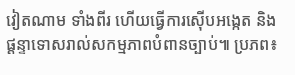វៀតណាម ទាំងពីរ ហើយធ្វើការស៊ើបអង្កេត និងផ្ដន្ទាទោសរាល់សកម្មភាពបំពានច្បាប់៕ ប្រភព៖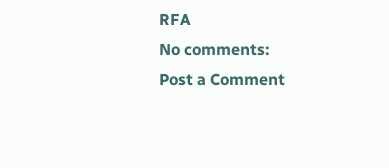RFA
No comments:
Post a Comment